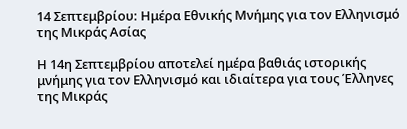14 Σεπτεμβρίου: Ημέρα Εθνικής Μνήμης για τον Ελληνισμό της Μικράς Ασίας

Η 14η Σεπτεμβρίου αποτελεί ημέρα βαθιάς ιστορικής μνήμης για τον Ελληνισμό και ιδιαίτερα για τους Έλληνες της Μικράς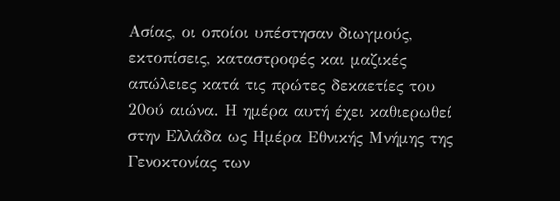Ασίας, οι οποίοι υπέστησαν διωγμούς, εκτοπίσεις, καταστροφές και μαζικές απώλειες κατά τις πρώτες δεκαετίες του 20ού αιώνα. Η ημέρα αυτή έχει καθιερωθεί στην Ελλάδα ως Ημέρα Εθνικής Μνήμης της Γενοκτονίας των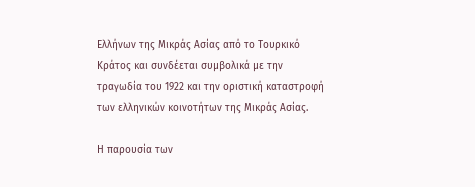Ελλήνων της Μικράς Ασίας από το Τουρκικό Κράτος και συνδέεται συμβολικά με την τραγωδία του 1922 και την οριστική καταστροφή των ελληνικών κοινοτήτων της Μικράς Ασίας.

Η παρουσία των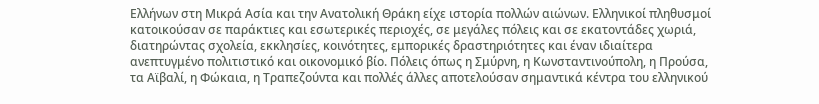Ελλήνων στη Μικρά Ασία και την Ανατολική Θράκη είχε ιστορία πολλών αιώνων. Ελληνικοί πληθυσμοί κατοικούσαν σε παράκτιες και εσωτερικές περιοχές, σε μεγάλες πόλεις και σε εκατοντάδες χωριά, διατηρώντας σχολεία, εκκλησίες, κοινότητες, εμπορικές δραστηριότητες και έναν ιδιαίτερα ανεπτυγμένο πολιτιστικό και οικονομικό βίο. Πόλεις όπως η Σμύρνη, η Κωνσταντινούπολη, η Προύσα, τα Αϊβαλί, η Φώκαια, η Τραπεζούντα και πολλές άλλες αποτελούσαν σημαντικά κέντρα του ελληνικού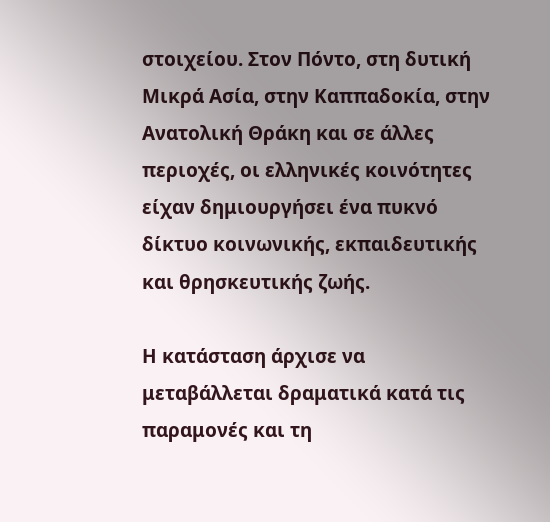στοιχείου. Στον Πόντο, στη δυτική Μικρά Ασία, στην Καππαδοκία, στην Ανατολική Θράκη και σε άλλες περιοχές, οι ελληνικές κοινότητες είχαν δημιουργήσει ένα πυκνό δίκτυο κοινωνικής, εκπαιδευτικής και θρησκευτικής ζωής.

Η κατάσταση άρχισε να μεταβάλλεται δραματικά κατά τις παραμονές και τη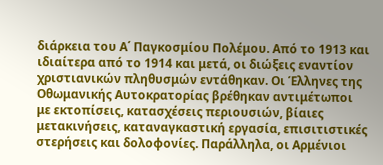διάρκεια του Α΄ Παγκοσμίου Πολέμου. Από το 1913 και ιδιαίτερα από το 1914 και μετά, οι διώξεις εναντίον χριστιανικών πληθυσμών εντάθηκαν. Οι Έλληνες της Οθωμανικής Αυτοκρατορίας βρέθηκαν αντιμέτωποι με εκτοπίσεις, κατασχέσεις περιουσιών, βίαιες μετακινήσεις, καταναγκαστική εργασία, επισιτιστικές στερήσεις και δολοφονίες. Παράλληλα, οι Αρμένιοι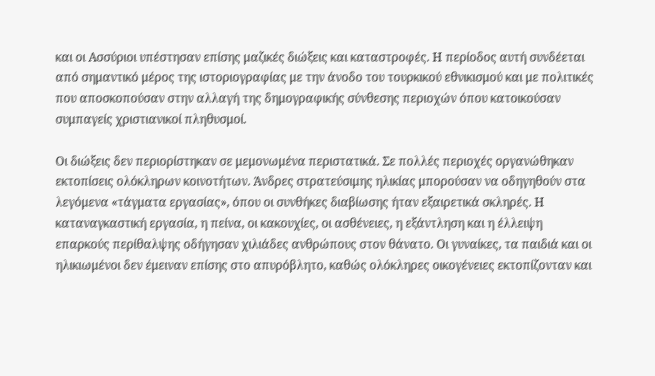και οι Ασσύριοι υπέστησαν επίσης μαζικές διώξεις και καταστροφές. Η περίοδος αυτή συνδέεται από σημαντικό μέρος της ιστοριογραφίας με την άνοδο του τουρκικού εθνικισμού και με πολιτικές που αποσκοπούσαν στην αλλαγή της δημογραφικής σύνθεσης περιοχών όπου κατοικούσαν συμπαγείς χριστιανικοί πληθυσμοί.

Οι διώξεις δεν περιορίστηκαν σε μεμονωμένα περιστατικά. Σε πολλές περιοχές οργανώθηκαν εκτοπίσεις ολόκληρων κοινοτήτων. Άνδρες στρατεύσιμης ηλικίας μπορούσαν να οδηγηθούν στα λεγόμενα «τάγματα εργασίας», όπου οι συνθήκες διαβίωσης ήταν εξαιρετικά σκληρές. Η καταναγκαστική εργασία, η πείνα, οι κακουχίες, οι ασθένειες, η εξάντληση και η έλλειψη επαρκούς περίθαλψης οδήγησαν χιλιάδες ανθρώπους στον θάνατο. Οι γυναίκες, τα παιδιά και οι ηλικιωμένοι δεν έμειναν επίσης στο απυρόβλητο, καθώς ολόκληρες οικογένειες εκτοπίζονταν και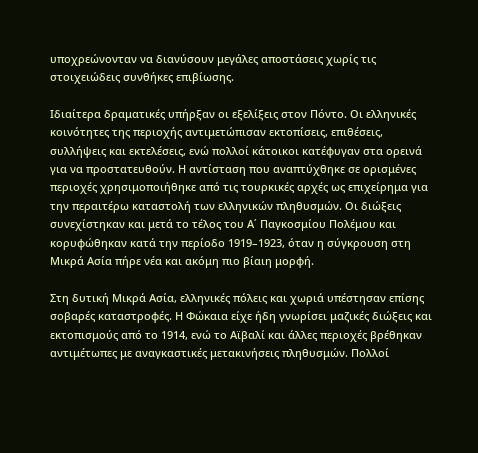υποχρεώνονταν να διανύσουν μεγάλες αποστάσεις χωρίς τις στοιχειώδεις συνθήκες επιβίωσης.

Ιδιαίτερα δραματικές υπήρξαν οι εξελίξεις στον Πόντο. Οι ελληνικές κοινότητες της περιοχής αντιμετώπισαν εκτοπίσεις, επιθέσεις, συλλήψεις και εκτελέσεις, ενώ πολλοί κάτοικοι κατέφυγαν στα ορεινά για να προστατευθούν. Η αντίσταση που αναπτύχθηκε σε ορισμένες περιοχές χρησιμοποιήθηκε από τις τουρκικές αρχές ως επιχείρημα για την περαιτέρω καταστολή των ελληνικών πληθυσμών. Οι διώξεις συνεχίστηκαν και μετά το τέλος του Α΄ Παγκοσμίου Πολέμου και κορυφώθηκαν κατά την περίοδο 1919–1923, όταν η σύγκρουση στη Μικρά Ασία πήρε νέα και ακόμη πιο βίαιη μορφή.

Στη δυτική Μικρά Ασία, ελληνικές πόλεις και χωριά υπέστησαν επίσης σοβαρές καταστροφές. Η Φώκαια είχε ήδη γνωρίσει μαζικές διώξεις και εκτοπισμούς από το 1914, ενώ το Αϊβαλί και άλλες περιοχές βρέθηκαν αντιμέτωπες με αναγκαστικές μετακινήσεις πληθυσμών. Πολλοί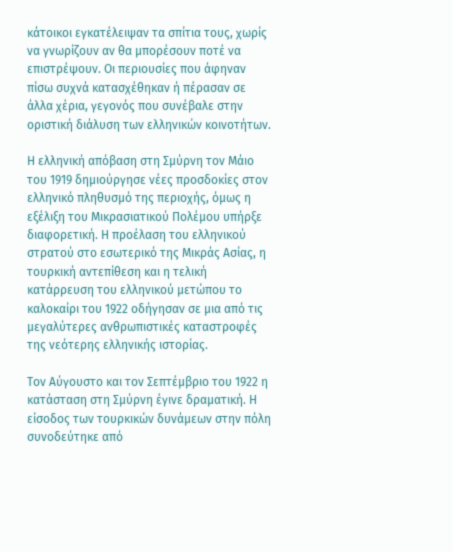κάτοικοι εγκατέλειψαν τα σπίτια τους, χωρίς να γνωρίζουν αν θα μπορέσουν ποτέ να επιστρέψουν. Οι περιουσίες που άφηναν πίσω συχνά κατασχέθηκαν ή πέρασαν σε άλλα χέρια, γεγονός που συνέβαλε στην οριστική διάλυση των ελληνικών κοινοτήτων.

Η ελληνική απόβαση στη Σμύρνη τον Μάιο του 1919 δημιούργησε νέες προσδοκίες στον ελληνικό πληθυσμό της περιοχής, όμως η εξέλιξη του Μικρασιατικού Πολέμου υπήρξε διαφορετική. Η προέλαση του ελληνικού στρατού στο εσωτερικό της Μικράς Ασίας, η τουρκική αντεπίθεση και η τελική κατάρρευση του ελληνικού μετώπου το καλοκαίρι του 1922 οδήγησαν σε μια από τις μεγαλύτερες ανθρωπιστικές καταστροφές της νεότερης ελληνικής ιστορίας.

Τον Αύγουστο και τον Σεπτέμβριο του 1922 η κατάσταση στη Σμύρνη έγινε δραματική. Η είσοδος των τουρκικών δυνάμεων στην πόλη συνοδεύτηκε από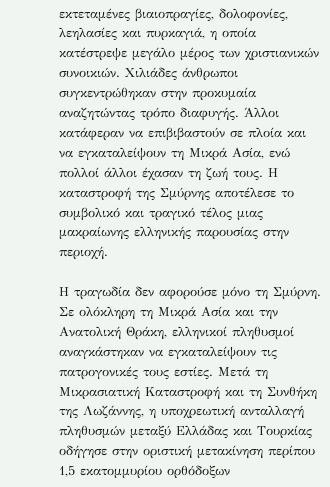εκτεταμένες βιαιοπραγίες, δολοφονίες, λεηλασίες και πυρκαγιά, η οποία κατέστρεψε μεγάλο μέρος των χριστιανικών συνοικιών. Χιλιάδες άνθρωποι συγκεντρώθηκαν στην προκυμαία αναζητώντας τρόπο διαφυγής. Άλλοι κατάφεραν να επιβιβαστούν σε πλοία και να εγκαταλείψουν τη Μικρά Ασία, ενώ πολλοί άλλοι έχασαν τη ζωή τους. Η καταστροφή της Σμύρνης αποτέλεσε το συμβολικό και τραγικό τέλος μιας μακραίωνης ελληνικής παρουσίας στην περιοχή.

Η τραγωδία δεν αφορούσε μόνο τη Σμύρνη. Σε ολόκληρη τη Μικρά Ασία και την Ανατολική Θράκη, ελληνικοί πληθυσμοί αναγκάστηκαν να εγκαταλείψουν τις πατρογονικές τους εστίες. Μετά τη Μικρασιατική Καταστροφή και τη Συνθήκη της Λωζάννης, η υποχρεωτική ανταλλαγή πληθυσμών μεταξύ Ελλάδας και Τουρκίας οδήγησε στην οριστική μετακίνηση περίπου 1,5 εκατομμυρίου ορθόδοξων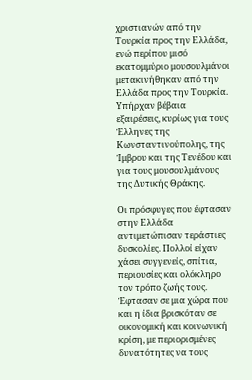χριστιανών από την Τουρκία προς την Ελλάδα, ενώ περίπου μισό εκατομμύριο μουσουλμάνοι μετακινήθηκαν από την Ελλάδα προς την Τουρκία. Υπήρχαν βέβαια εξαιρέσεις, κυρίως για τους Έλληνες της Κωνσταντινούπολης, της Ίμβρου και της Τενέδου και για τους μουσουλμάνους της Δυτικής Θράκης.

Οι πρόσφυγες που έφτασαν στην Ελλάδα αντιμετώπισαν τεράστιες δυσκολίες. Πολλοί είχαν χάσει συγγενείς, σπίτια, περιουσίες και ολόκληρο τον τρόπο ζωής τους. Έφτασαν σε μια χώρα που και η ίδια βρισκόταν σε οικονομική και κοινωνική κρίση, με περιορισμένες δυνατότητες να τους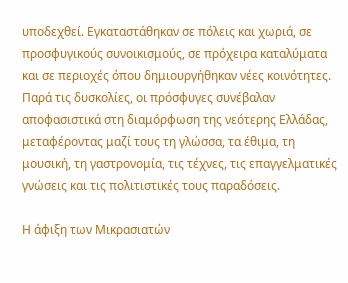υποδεχθεί. Εγκαταστάθηκαν σε πόλεις και χωριά, σε προσφυγικούς συνοικισμούς, σε πρόχειρα καταλύματα και σε περιοχές όπου δημιουργήθηκαν νέες κοινότητες. Παρά τις δυσκολίες, οι πρόσφυγες συνέβαλαν αποφασιστικά στη διαμόρφωση της νεότερης Ελλάδας, μεταφέροντας μαζί τους τη γλώσσα, τα έθιμα, τη μουσική, τη γαστρονομία, τις τέχνες, τις επαγγελματικές γνώσεις και τις πολιτιστικές τους παραδόσεις.

Η άφιξη των Μικρασιατών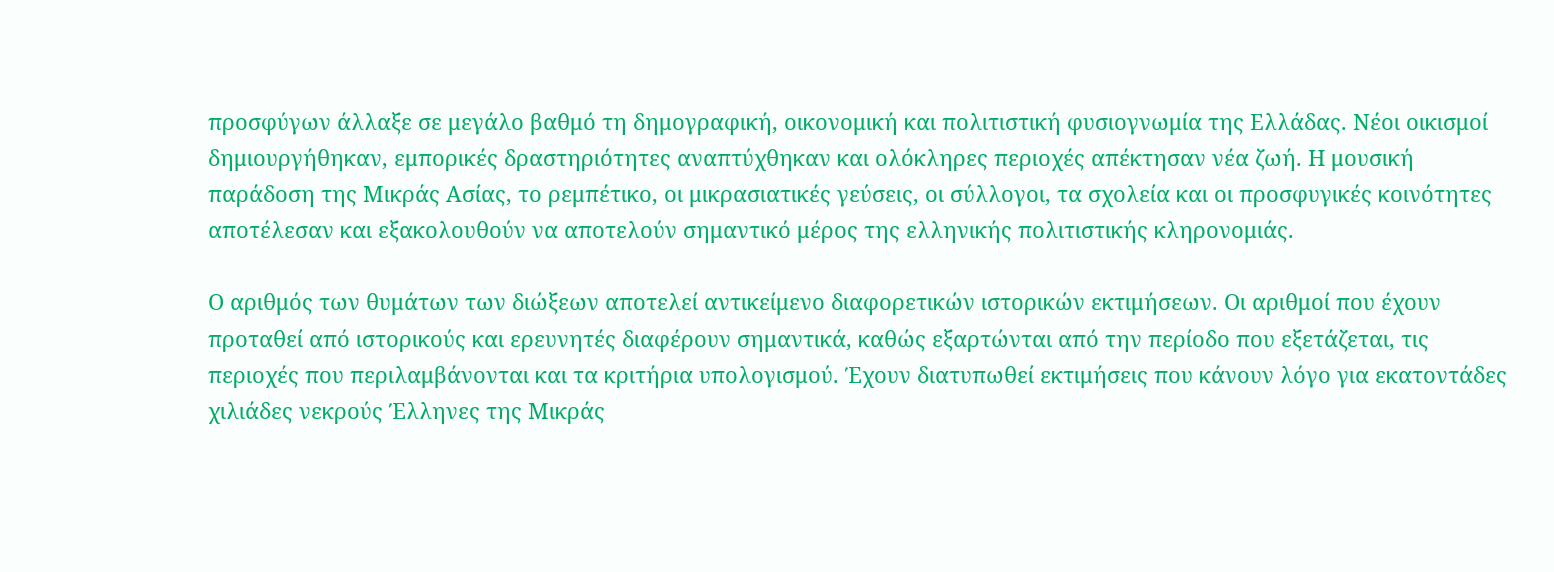προσφύγων άλλαξε σε μεγάλο βαθμό τη δημογραφική, οικονομική και πολιτιστική φυσιογνωμία της Ελλάδας. Νέοι οικισμοί δημιουργήθηκαν, εμπορικές δραστηριότητες αναπτύχθηκαν και ολόκληρες περιοχές απέκτησαν νέα ζωή. Η μουσική παράδοση της Μικράς Ασίας, το ρεμπέτικο, οι μικρασιατικές γεύσεις, οι σύλλογοι, τα σχολεία και οι προσφυγικές κοινότητες αποτέλεσαν και εξακολουθούν να αποτελούν σημαντικό μέρος της ελληνικής πολιτιστικής κληρονομιάς.

Ο αριθμός των θυμάτων των διώξεων αποτελεί αντικείμενο διαφορετικών ιστορικών εκτιμήσεων. Οι αριθμοί που έχουν προταθεί από ιστορικούς και ερευνητές διαφέρουν σημαντικά, καθώς εξαρτώνται από την περίοδο που εξετάζεται, τις περιοχές που περιλαμβάνονται και τα κριτήρια υπολογισμού. Έχουν διατυπωθεί εκτιμήσεις που κάνουν λόγο για εκατοντάδες χιλιάδες νεκρούς Έλληνες της Μικράς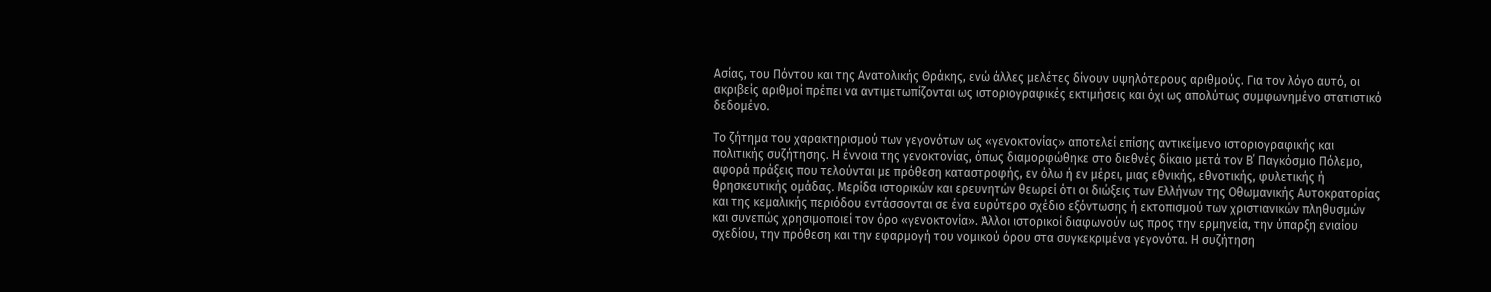Ασίας, του Πόντου και της Ανατολικής Θράκης, ενώ άλλες μελέτες δίνουν υψηλότερους αριθμούς. Για τον λόγο αυτό, οι ακριβείς αριθμοί πρέπει να αντιμετωπίζονται ως ιστοριογραφικές εκτιμήσεις και όχι ως απολύτως συμφωνημένο στατιστικό δεδομένο.

Το ζήτημα του χαρακτηρισμού των γεγονότων ως «γενοκτονίας» αποτελεί επίσης αντικείμενο ιστοριογραφικής και πολιτικής συζήτησης. Η έννοια της γενοκτονίας, όπως διαμορφώθηκε στο διεθνές δίκαιο μετά τον Β΄ Παγκόσμιο Πόλεμο, αφορά πράξεις που τελούνται με πρόθεση καταστροφής, εν όλω ή εν μέρει, μιας εθνικής, εθνοτικής, φυλετικής ή θρησκευτικής ομάδας. Μερίδα ιστορικών και ερευνητών θεωρεί ότι οι διώξεις των Ελλήνων της Οθωμανικής Αυτοκρατορίας και της κεμαλικής περιόδου εντάσσονται σε ένα ευρύτερο σχέδιο εξόντωσης ή εκτοπισμού των χριστιανικών πληθυσμών και συνεπώς χρησιμοποιεί τον όρο «γενοκτονία». Άλλοι ιστορικοί διαφωνούν ως προς την ερμηνεία, την ύπαρξη ενιαίου σχεδίου, την πρόθεση και την εφαρμογή του νομικού όρου στα συγκεκριμένα γεγονότα. Η συζήτηση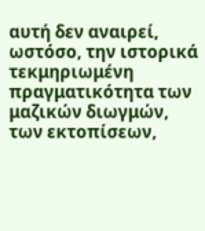αυτή δεν αναιρεί, ωστόσο, την ιστορικά τεκμηριωμένη πραγματικότητα των μαζικών διωγμών, των εκτοπίσεων,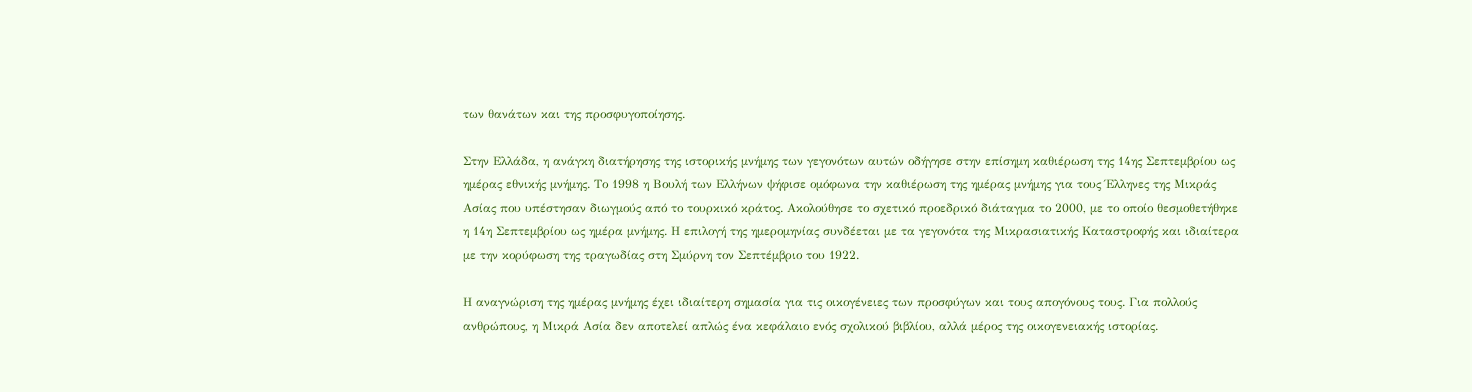των θανάτων και της προσφυγοποίησης.

Στην Ελλάδα, η ανάγκη διατήρησης της ιστορικής μνήμης των γεγονότων αυτών οδήγησε στην επίσημη καθιέρωση της 14ης Σεπτεμβρίου ως ημέρας εθνικής μνήμης. Το 1998 η Βουλή των Ελλήνων ψήφισε ομόφωνα την καθιέρωση της ημέρας μνήμης για τους Έλληνες της Μικράς Ασίας που υπέστησαν διωγμούς από το τουρκικό κράτος. Ακολούθησε το σχετικό προεδρικό διάταγμα το 2000, με το οποίο θεσμοθετήθηκε η 14η Σεπτεμβρίου ως ημέρα μνήμης. Η επιλογή της ημερομηνίας συνδέεται με τα γεγονότα της Μικρασιατικής Καταστροφής και ιδιαίτερα με την κορύφωση της τραγωδίας στη Σμύρνη τον Σεπτέμβριο του 1922.

Η αναγνώριση της ημέρας μνήμης έχει ιδιαίτερη σημασία για τις οικογένειες των προσφύγων και τους απογόνους τους. Για πολλούς ανθρώπους, η Μικρά Ασία δεν αποτελεί απλώς ένα κεφάλαιο ενός σχολικού βιβλίου, αλλά μέρος της οικογενειακής ιστορίας.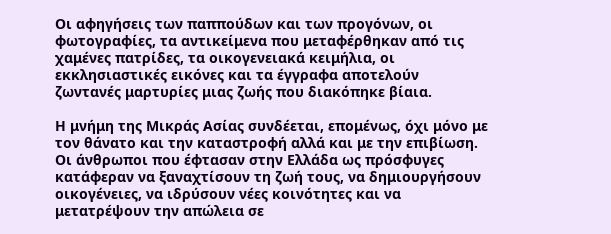Οι αφηγήσεις των παππούδων και των προγόνων, οι φωτογραφίες, τα αντικείμενα που μεταφέρθηκαν από τις χαμένες πατρίδες, τα οικογενειακά κειμήλια, οι εκκλησιαστικές εικόνες και τα έγγραφα αποτελούν ζωντανές μαρτυρίες μιας ζωής που διακόπηκε βίαια.

Η μνήμη της Μικράς Ασίας συνδέεται, επομένως, όχι μόνο με τον θάνατο και την καταστροφή αλλά και με την επιβίωση. Οι άνθρωποι που έφτασαν στην Ελλάδα ως πρόσφυγες κατάφεραν να ξαναχτίσουν τη ζωή τους, να δημιουργήσουν οικογένειες, να ιδρύσουν νέες κοινότητες και να μετατρέψουν την απώλεια σε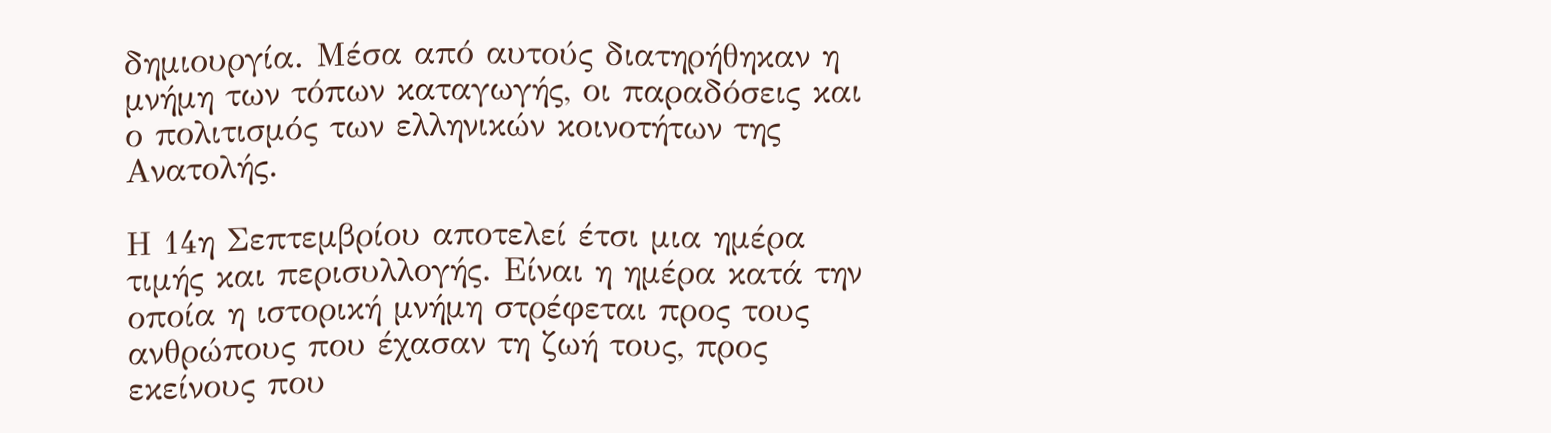δημιουργία. Μέσα από αυτούς διατηρήθηκαν η μνήμη των τόπων καταγωγής, οι παραδόσεις και ο πολιτισμός των ελληνικών κοινοτήτων της Ανατολής.

Η 14η Σεπτεμβρίου αποτελεί έτσι μια ημέρα τιμής και περισυλλογής. Είναι η ημέρα κατά την οποία η ιστορική μνήμη στρέφεται προς τους ανθρώπους που έχασαν τη ζωή τους, προς εκείνους που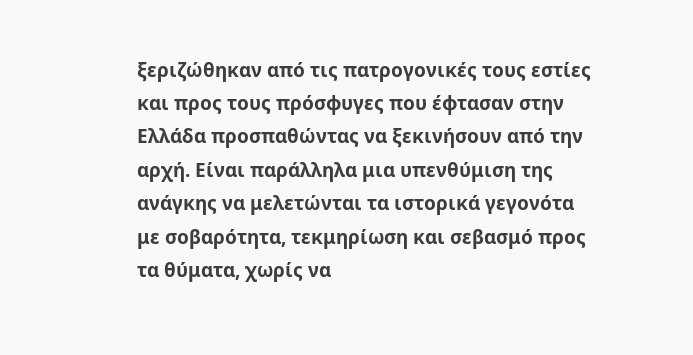ξεριζώθηκαν από τις πατρογονικές τους εστίες και προς τους πρόσφυγες που έφτασαν στην Ελλάδα προσπαθώντας να ξεκινήσουν από την αρχή. Είναι παράλληλα μια υπενθύμιση της ανάγκης να μελετώνται τα ιστορικά γεγονότα με σοβαρότητα, τεκμηρίωση και σεβασμό προς τα θύματα, χωρίς να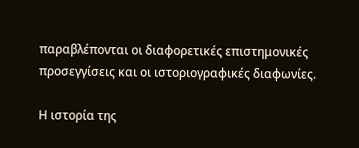παραβλέπονται οι διαφορετικές επιστημονικές προσεγγίσεις και οι ιστοριογραφικές διαφωνίες.

Η ιστορία της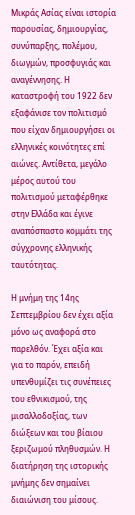Μικράς Ασίας είναι ιστορία παρουσίας, δημιουργίας, συνύπαρξης, πολέμου, διωγμών, προσφυγιάς και αναγέννησης. Η καταστροφή του 1922 δεν εξαφάνισε τον πολιτισμό που είχαν δημιουργήσει οι ελληνικές κοινότητες επί αιώνες. Αντίθετα, μεγάλο μέρος αυτού του πολιτισμού μεταφέρθηκε στην Ελλάδα και έγινε αναπόσπαστο κομμάτι της σύγχρονης ελληνικής ταυτότητας.

Η μνήμη της 14ης Σεπτεμβρίου δεν έχει αξία μόνο ως αναφορά στο παρελθόν. Έχει αξία και για το παρόν, επειδή υπενθυμίζει τις συνέπειες του εθνικισμού, της μισαλλοδοξίας, των διώξεων και του βίαιου ξεριζωμού πληθυσμών. Η διατήρηση της ιστορικής μνήμης δεν σημαίνει διαιώνιση του μίσους.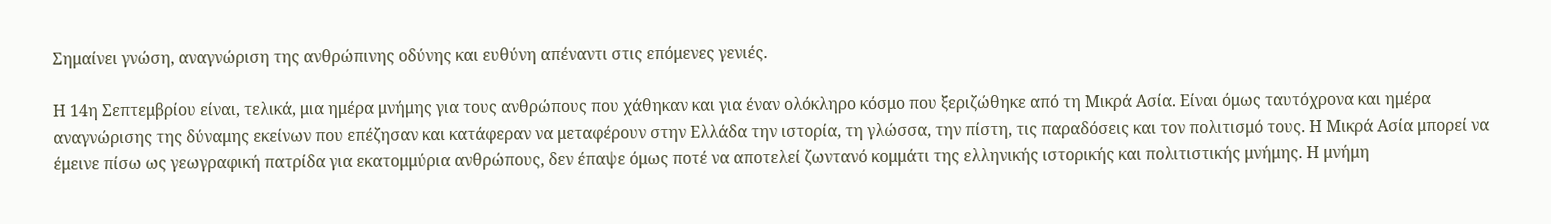Σημαίνει γνώση, αναγνώριση της ανθρώπινης οδύνης και ευθύνη απέναντι στις επόμενες γενιές.

Η 14η Σεπτεμβρίου είναι, τελικά, μια ημέρα μνήμης για τους ανθρώπους που χάθηκαν και για έναν ολόκληρο κόσμο που ξεριζώθηκε από τη Μικρά Ασία. Είναι όμως ταυτόχρονα και ημέρα αναγνώρισης της δύναμης εκείνων που επέζησαν και κατάφεραν να μεταφέρουν στην Ελλάδα την ιστορία, τη γλώσσα, την πίστη, τις παραδόσεις και τον πολιτισμό τους. Η Μικρά Ασία μπορεί να έμεινε πίσω ως γεωγραφική πατρίδα για εκατομμύρια ανθρώπους, δεν έπαψε όμως ποτέ να αποτελεί ζωντανό κομμάτι της ελληνικής ιστορικής και πολιτιστικής μνήμης. Η μνήμη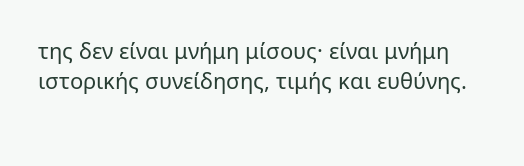της δεν είναι μνήμη μίσους· είναι μνήμη ιστορικής συνείδησης, τιμής και ευθύνης.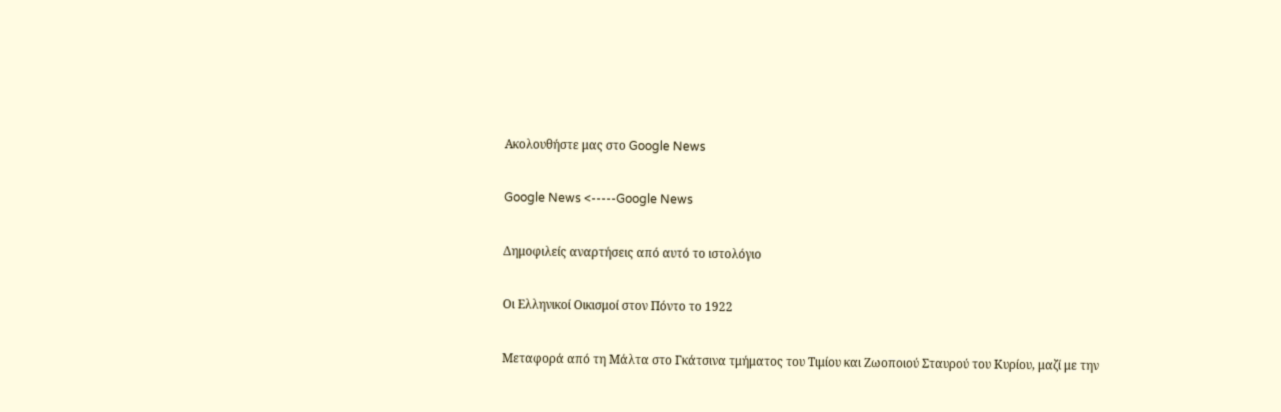Ακολουθήστε μας στο Google News

Google News <-----Google News

Δημοφιλείς αναρτήσεις από αυτό το ιστολόγιο

Οι Ελληνικοί Οικισμοί στον Πόντο το 1922

Μεταφορά από τη Μάλτα στο Γκάτσινα τμήματος του Τιμίου και Ζωοποιού Σταυρού του Κυρίου, μαζί με την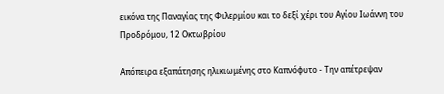εικόνα της Παναγίας της Φιλερμίου και το δεξί χέρι του Αγίου Ιωάννη του Προδρόμου, 12 Οκτωβρίου

Απόπειρα εξαπάτησης ηλικιωμένης στο Καπνόφυτο - Την απέτρεψαν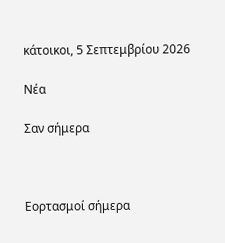κάτοικοι, 5 Σεπτεμβρίου 2026

Νέα

Σαν σήμερα



Εορτασμοί σήμερα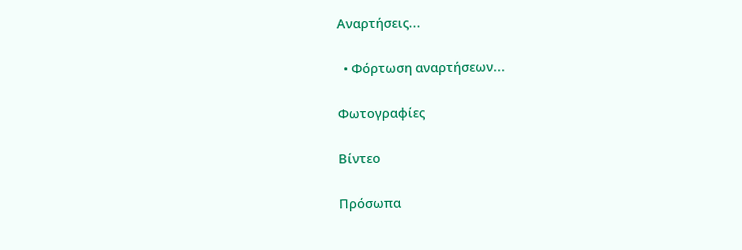Αναρτήσεις...

  • Φόρτωση αναρτήσεων...

Φωτογραφίες

Βίντεο

Πρόσωπα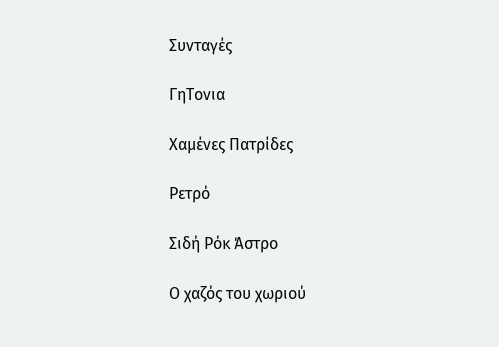Συνταγές

ΓηΤονια

Χαμένες Πατρίδες

Ρετρό

Σιδή Ρόκ Άστρο

Ο χαζός του χωριού